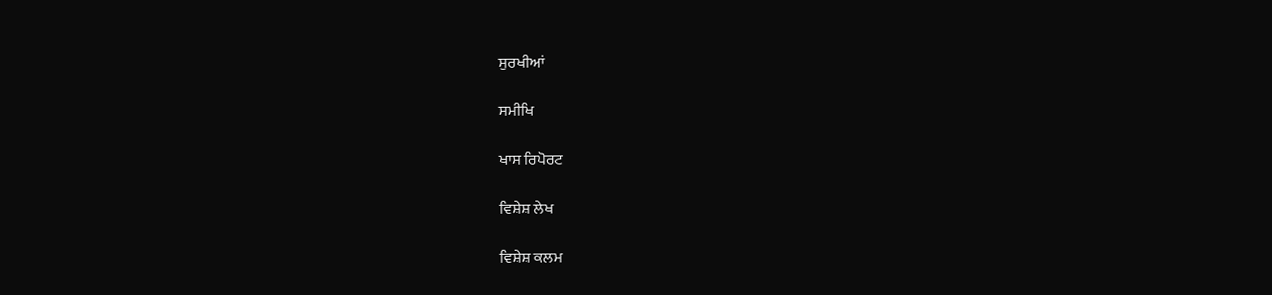ਸੁਰਖੀਆਂ

ਸਮੀਖਿ

ਖਾਸ ਰਿਪੋਰਟ

ਵਿਸ਼ੇਸ਼ ਲੇਖ

ਵਿਸ਼ੇਸ਼ ਕਲਮ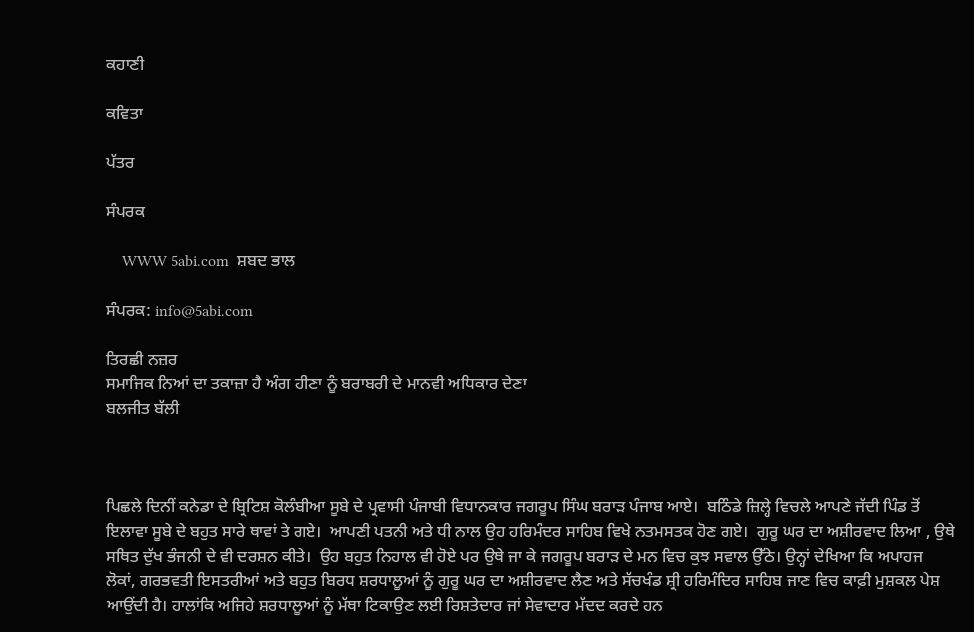ਕਹਾਣੀ

ਕਵਿਤਾ

ਪੱਤਰ

ਸੰਪਰਕ

    WWW 5abi.com  ਸ਼ਬਦ ਭਾਲ

ਸੰਪਰਕ: info@5abi.com

ਤਿਰਛੀ ਨਜ਼ਰ
ਸਮਾਜਿਕ ਨਿਆਂ ਦਾ ਤਕਾਜ਼ਾ ਹੈ ਅੰਗ ਹੀਣਾ ਨੂੰ ਬਰਾਬਰੀ ਦੇ ਮਾਨਵੀ ਅਧਿਕਾਰ ਦੇਣਾ
ਬਲਜੀਤ ਬੱਲੀ



ਪਿਛਲੇ ਦਿਨੀਂ ਕਨੇਡਾ ਦੇ ਬ੍ਰਿਟਿਸ਼ ਕੋਲੰਬੀਆ ਸੂਬੇ ਦੇ ਪ੍ਰਵਾਸੀ ਪੰਜਾਬੀ ਵਿਧਾਨਕਾਰ ਜਗਰੂਪ ਸਿੰਘ ਬਰਾੜ ਪੰਜਾਬ ਆਏ।  ਬਠਿੰਡੇ ਜ਼ਿਲ੍ਹੇ ਵਿਚਲੇ ਆਪਣੇ ਜੱਦੀ ਪਿੰਡ ਤੋਂ ਇਲਾਵਾ ਸੂਬੇ ਦੇ ਬਹੁਤ ਸਾਰੇ ਥਾਵਾਂ ਤੇ ਗਏ।  ਆਪਣੀ ਪਤਨੀ ਅਤੇ ਧੀ ਨਾਲ ਉਹ ਹਰਿਮੰਦਰ ਸਾਹਿਬ ਵਿਖੇ ਨਤਮਸਤਕ ਹੋਣ ਗਏ।  ਗੁਰੂ ਘਰ ਦਾ ਅਸ਼ੀਰਵਾਦ ਲਿਆ , ਉਥੇ ਸਥਿਤ ਦੁੱਖ ਭੰਜਨੀ ਦੇ ਵੀ ਦਰਸ਼ਨ ਕੀਤੇ।  ਉਹ ਬਹੁਤ ਨਿਹਾਲ ਵੀ ਹੋਏ ਪਰ ਉਥੇ ਜਾ ਕੇ ਜਗਰੂਪ ਬਰਾੜ ਦੇ ਮਨ ਵਿਚ ਕੁਝ ਸਵਾਲ ਉੱਠੇ। ਉਨ੍ਹਾਂ ਦੇਖਿਆ ਕਿ ਅਪਾਹਜ ਲੋਕਾਂ, ਗਰਭਵਤੀ ਇਸਤਰੀਆਂ ਅਤੇ ਬਹੁਤ ਬਿਰਧ ਸ਼ਰਧਾਲੂਆਂ ਨੂੰ ਗੁਰੂ ਘਰ ਦਾ ਅਸ਼ੀਰਵਾਦ ਲੈਣ ਅਤੇ ਸੱਚਖੰਡ ਸ਼੍ਰੀ ਹਰਿਮੰਦਿਰ ਸਾਹਿਬ ਜਾਣ ਵਿਚ ਕਾਫ਼ੀ ਮੁਸ਼ਕਲ ਪੇਸ਼ ਆਉਂਦੀ ਹੈ। ਹਾਲਾਂਕਿ ਅਜਿਹੇ ਸ਼ਰਧਾਲੂਆਂ ਨੂੰ ਮੱਥਾ ਟਿਕਾਉਣ ਲਈ ਰਿਸ਼ਤੇਦਾਰ ਜਾਂ ਸੇਵਾਦਾਰ ਮੱਦਦ ਕਰਦੇ ਹਨ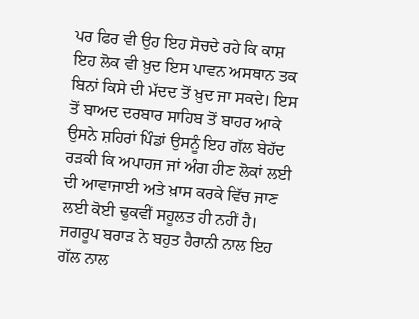ਪਰ ਫਿਰ ਵੀ ਉਹ ਇਹ ਸੋਚਦੇ ਰਹੇ ਕਿ ਕਾਸ਼ ਇਹ ਲੋਕ ਵੀ ਖ਼ੁਦ ਇਸ ਪਾਵਨ ਅਸਥਾਨ ਤਕ ਬਿਨਾਂ ਕਿਸੇ ਦੀ ਮੱਦਦ ਤੋਂ ਖ਼ੁਦ ਜਾ ਸਕਦੇ। ਇਸ ਤੋਂ ਬਾਅਦ ਦਰਬਾਰ ਸਾਹਿਬ ਤੋਂ ਬਾਹਰ ਆਕੇ ਉਸਨੇ ਸ਼ਹਿਰਾਂ ਪਿੰਡਾਂ ਉਸਨੂੰ ਇਹ ਗੱਲ ਬੇਹੱਦ ਰੜਕੀ ਕਿ ਅਪਾਹਜ ਜਾਂ ਅੰਗ ਹੀਣ ਲੋਕਾਂ ਲਈ ਦੀ ਆਵਾਜਾਈ ਅਤੇ ਖ਼ਾਸ ਕਰਕੇ ਵਿੱਚ ਜਾਣ ਲਈ ਕੋਈ ਢੁਕਵੀਂ ਸਹੂਲਤ ਹੀ ਨਹੀਂ ਹੈ। ਜਗਰੂਪ ਬਰਾੜ ਨੇ ਬਹੁਤ ਹੈਰਾਨੀ ਨਾਲ ਇਹ ਗੱਲ ਨਾਲ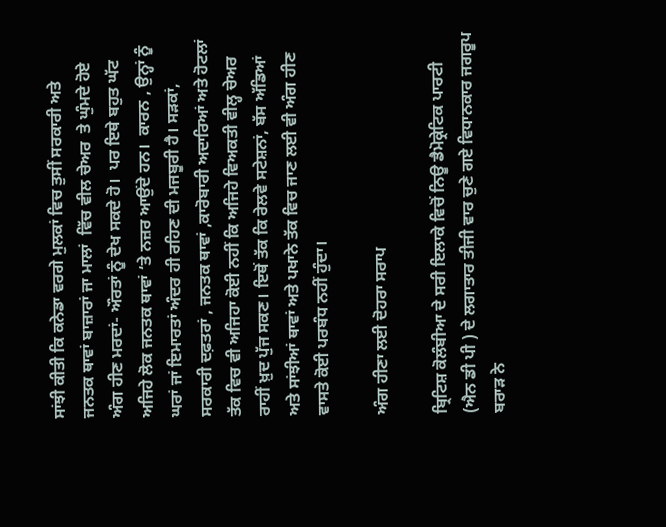ਸਾਂਝੀ ਕੀਤੀ ਕਿ ਕਨੇਡਾ ਵਰਗੇ ਮੁਲਕਾਂ ਵਿਚ ਤੁਸੀਂ ਸਰਕਾਰੀ ਅਤੇ ਜਨਤਕ ਥਾਵਾਂ ਬਾਜ਼ਾਰਾਂ ਜਾ ਮਾਲਾਂ  ਵਿੱਚ ਵੀਲ ਚੇਅਰ  ਤੇ ਘੁੰਮਦੇ ਹੋਏ ਅੰਗ ਹੀਣ ਮਰਦਾਂ- ਔਰਤਾਂ ਨੂੰ ਦੇਖ ਸਕਦੇ ਹੋ।  ਪਰ ਇਥੇ ਬਹੁਤ ਘੱਟ ਅਜਿਹੇ ਲੋਕ ਜਨਤਕ ਥਾਵਾਂ ‘ਤੇ ਨਜ਼ਰ ਆਉਂਦੇ ਹਨ।  ਕਾਰਨ , ਉਨ੍ਹਾਂ ਨੂੰ ਘਰਾਂ ਜਾਂ ਇਮਾਰਤਾਂ ਅੰਦਰ ਹੀ ਰਹਿਣ ਦੀ ਮਜਬੂਰੀ ਹੈ। ਸੜਕਾਂ, ਸਰਕਾਰੀ ਦਫ਼ਤਰਾਂ , ਜਨਤਕ ਥਾਵਾਂ ,ਕਾਰੋਬਾਰੀ ਅਦਾਰਿਆਂ ਅਤੇ ਹੋਟਲਾਂ ਤੱਕ ਵਿਚ ਵੀ ਅਜਿਹਾ ਕੋਈ ਨਹੀਂ ਕਿ ਅਜਿਹੇ ਵਿਅਕਤੀ ਵੀਲ੍ਹ ਚੇਅਰ ਰਾਹੀਂ ਖ਼ੁਦ ਪੁੱਜ ਸਕਣ। ਇਥੋਂ ਤੱਕ ਕਿ ਰੇਲਵੇ ਸਟੇਸ਼ਨਾਂ, ਬੱਸ ਅੱਡਿਆਂ ਅਤੇ ਸਾਂਝੀਆਂ ਥਾਵਾਂ ਅਤੇ ਪਖਾਨੇ ਤੱਕ ਵਿਚ ਜਾਣ ਲਈ ਵੀ ਅੰਗ ਹੀਣ ਵਾਸਤੇ ਕੋਈ ਪਰਬੰਧ ਨਹੀਂ ਹੁੰਦਾ।

ਅੰਗ ਹੀਣਾ ਲਈ ਦੋਹਰਾ ਸਰਾਪ

ਬ੍ਰਿਟਿਸ਼ ਕੋਲੰਬੀਆ ਦੇ ਸਰੀ ਇਲਾਕੇ ਵਿਚੋਂ ਨਿਊ ਡੈਮੋਕ੍ਰੇਟਿਕ ਪਾਰਟੀ (ਐਨ ਡੀ ਪੀ ) ਦੇ ਲਗਾਤਾਰ ਤੀਜੀ ਵਾਰ ਚੁਣੇ ਗਏ ਵਿਧਾਨਕਾਰ ਜਗਰੂਪ ਬਰਾੜ ਨੇ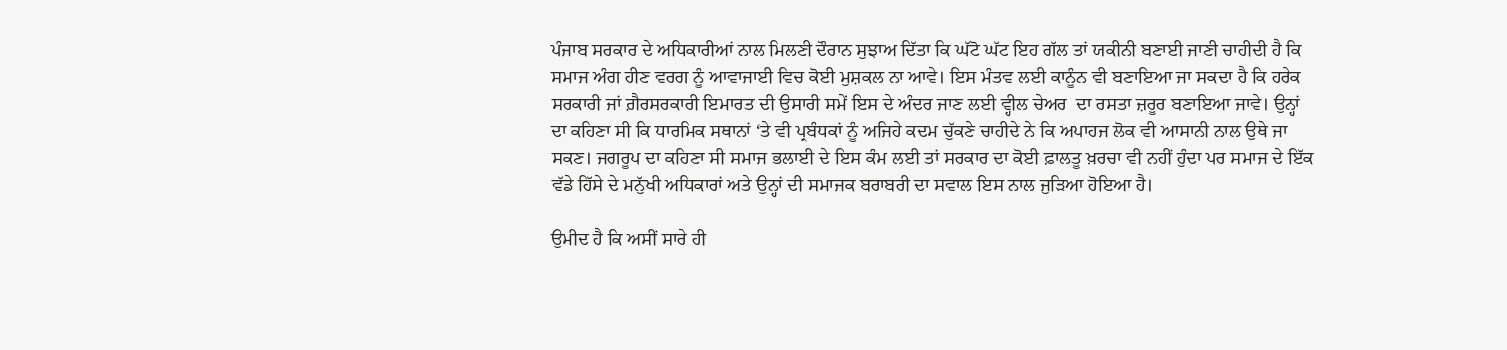ਪੰਜਾਬ ਸਰਕਾਰ ਦੇ ਅਧਿਕਾਰੀਆਂ ਨਾਲ ਮਿਲਣੀ ਦੌਰਾਨ ਸੁਝਾਅ ਦਿੱਤਾ ਕਿ ਘੱਟੋ ਘੱਟ ਇਹ ਗੱਲ ਤਾਂ ਯਕੀਨੀ ਬਣਾਈ ਜਾਣੀ ਚਾਹੀਦੀ ਹੈ ਕਿ ਸਮਾਜ ਅੰਗ ਹੀਣ ਵਰਗ ਨੂੰ ਆਵਾਜਾਈ ਵਿਚ ਕੋਈ ਮੁਸ਼ਕਲ ਨਾ ਆਵੇ। ਇਸ ਮੰਤਵ ਲਈ ਕਾਨੂੰਨ ਵੀ ਬਣਾਇਆ ਜਾ ਸਕਦਾ ਹੈ ਕਿ ਹਰੇਕ ਸਰਕਾਰੀ ਜਾਂ ਗ਼ੈਰਸਰਕਾਰੀ ਇਮਾਰਤ ਦੀ ਉਸਾਰੀ ਸਮੇਂ ਇਸ ਦੇ ਅੰਦਰ ਜਾਣ ਲਈ ਵ੍ਹੀਲ ਚੇਅਰ  ਦਾ ਰਸਤਾ ਜ਼ਰੂਰ ਬਣਾਇਆ ਜਾਵੇ। ਉਨ੍ਹਾਂ ਦਾ ਕਹਿਣਾ ਸੀ ਕਿ ਧਾਰਮਿਕ ਸਥਾਨਾਂ ‘ਤੇ ਵੀ ਪ੍ਰਬੰਧਕਾਂ ਨੂੰ ਅਜਿਹੇ ਕਦਮ ਚੁੱਕਣੇ ਚਾਹੀਦੇ ਨੇ ਕਿ ਅਪਾਹਜ ਲੋਕ ਵੀ ਆਸਾਨੀ ਨਾਲ ਉਥੇ ਜਾ ਸਕਣ। ਜਗਰੂਪ ਦਾ ਕਹਿਣਾ ਸੀ ਸਮਾਜ ਭਲਾਈ ਦੇ ਇਸ ਕੰਮ ਲਈ ਤਾਂ ਸਰਕਾਰ ਦਾ ਕੋਈ ਫ਼ਾਲਤੂ ਖ਼ਰਚਾ ਵੀ ਨਹੀਂ ਹੁੰਦਾ ਪਰ ਸਮਾਜ ਦੇ ਇੱਕ ਵੱਡੇ ਹਿੱਸੇ ਦੇ ਮਨੁੱਖੀ ਅਧਿਕਾਰਾਂ ਅਤੇ ਉਨ੍ਹਾਂ ਦੀ ਸਮਾਜਕ ਬਰਾਬਰੀ ਦਾ ਸਵਾਲ ਇਸ ਨਾਲ ਜੁੜਿਆ ਹੋਇਆ ਹੈ।

ਉਮੀਦ ਹੈ ਕਿ ਅਸੀਂ ਸਾਰੇ ਹੀ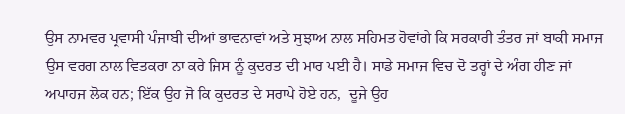ਉਸ ਨਾਮਵਰ ਪ੍ਰਵਾਸੀ ਪੰਜਾਬੀ ਦੀਆਂ ਭਾਵਨਾਵਾਂ ਅਤੇ ਸੁਝਾਅ ਨਾਲ ਸਹਿਮਤ ਹੋਵਾਂਗੇ ਕਿ ਸਰਕਾਰੀ ਤੰਤਰ ਜਾਂ ਬਾਕੀ ਸਮਾਜ ਉਸ ਵਰਗ ਨਾਲ ਵਿਤਕਰਾ ਨਾ ਕਰੇ ਜਿਸ ਨੂੰ ਕੁਦਰਤ ਦੀ ਮਾਰ ਪਈ ਹੈ। ਸਾਡੇ ਸਮਾਜ ਵਿਚ ਦੋ ਤਰ੍ਹਾਂ ਦੇ ਅੰਗ ਹੀਣ ਜਾਂ ਅਪਾਹਜ ਲੋਕ ਹਨ; ਇੱਕ ਉਹ ਜੋ ਕਿ ਕੁਦਰਤ ਦੇ ਸਰਾਪੇ ਹੋਏ ਹਨ,  ਦੂਜੇ ਉਹ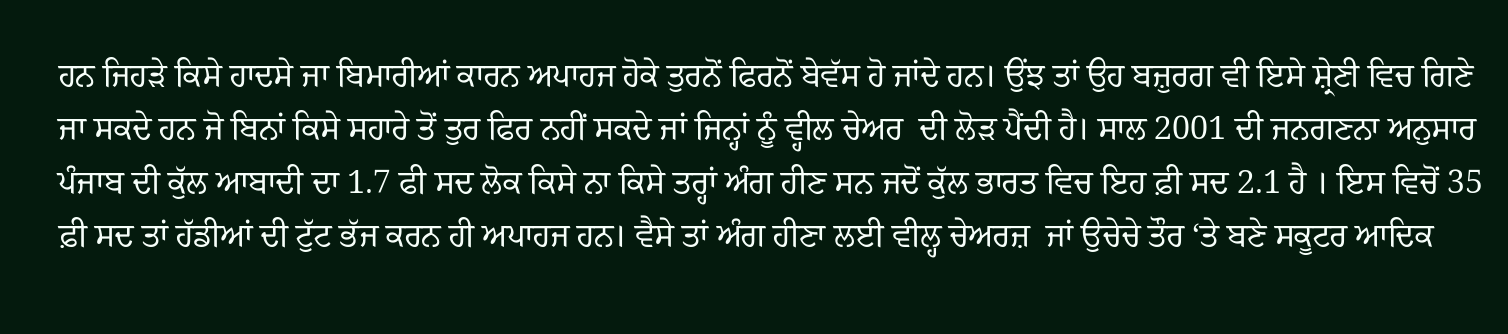ਹਨ ਜਿਹੜੇ ਕਿਸੇ ਹਾਦਸੇ ਜਾ ਬਿਮਾਰੀਆਂ ਕਾਰਨ ਅਪਾਹਜ ਹੋਕੇ ਤੁਰਨੋਂ ਫਿਰਨੋਂ ਬੇਵੱਸ ਹੋ ਜਾਂਦੇ ਹਨ। ਉਂਝ ਤਾਂ ਉਹ ਬਜ਼ੁਰਗ ਵੀ ਇਸੇ ਸ਼੍ਰੇਣੀ ਵਿਚ ਗਿਣੇ ਜਾ ਸਕਦੇ ਹਨ ਜੋ ਬਿਨਾਂ ਕਿਸੇ ਸਹਾਰੇ ਤੋਂ ਤੁਰ ਫਿਰ ਨਹੀਂ ਸਕਦੇ ਜਾਂ ਜਿਨ੍ਹਾਂ ਨੂੰ ਵ੍ਹੀਲ ਚੇਅਰ  ਦੀ ਲੋੜ ਪੈਂਦੀ ਹੈ। ਸਾਲ 2001 ਦੀ ਜਨਗਣਨਾ ਅਨੁਸਾਰ ਪੰਜਾਬ ਦੀ ਕੁੱਲ ਆਬਾਦੀ ਦਾ 1.7 ਫੀ ਸਦ ਲੋਕ ਕਿਸੇ ਨਾ ਕਿਸੇ ਤਰ੍ਹਾਂ ਅੰਗ ਹੀਣ ਸਨ ਜਦੋਂ ਕੁੱਲ ਭਾਰਤ ਵਿਚ ਇਹ ਫ਼ੀ ਸਦ 2.1 ਹੈ । ਇਸ ਵਿਚੋਂ 35 ਫ਼ੀ ਸਦ ਤਾਂ ਹੱਡੀਆਂ ਦੀ ਟੁੱਟ ਭੱਜ ਕਰਨ ਹੀ ਅਪਾਹਜ ਹਨ। ਵੈਸੇ ਤਾਂ ਅੰਗ ਹੀਣਾ ਲਈ ਵੀਲ੍ਹ ਚੇਅਰਜ਼  ਜਾਂ ਉਚੇਚੇ ਤੌਰ ‘ਤੇ ਬਣੇ ਸਕੂਟਰ ਆਦਿਕ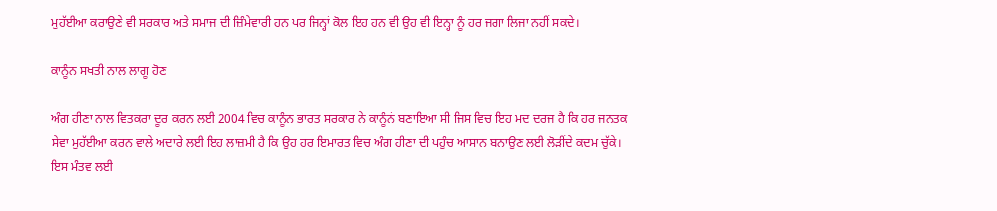ਮੁਹੱਈਆ ਕਰਾਉਣੇ ਵੀ ਸਰਕਾਰ ਅਤੇ ਸਮਾਜ ਦੀ ਜ਼ਿੰਮੇਵਾਰੀ ਹਨ ਪਰ ਜਿਨ੍ਹਾਂ ਕੋਲ ਇਹ ਹਨ ਵੀ ਉਹ ਵੀ ਇਨ੍ਹਾ ਨੂੰ ਹਰ ਜਗਾ ਲਿਜਾ ਨਹੀਂ ਸਕਦੇ।

ਕਾਨੂੰਨ ਸਖਤੀ ਨਾਲ ਲਾਗੂ ਹੋਣ

ਅੰਗ ਹੀਣਾ ਨਾਲ ਵਿਤਕਰਾ ਦੂਰ ਕਰਨ ਲਈ 2004 ਵਿਚ ਕਾਨੂੰਨ ਭਾਰਤ ਸਰਕਾਰ ਨੇ ਕਾਨੂੰਨਂ ਬਣਾਇਆ ਸੀ ਜਿਸ ਵਿਚ ਇਹ ਮਦ ਦਰਜ ਹੈ ਕਿ ਹਰ ਜਨਤਕ ਸੇਵਾ ਮੁਹੱਈਆ ਕਰਨ ਵਾਲੇ ਅਦਾਰੇ ਲਈ ਇਹ ਲਾਜ਼ਮੀ ਹੈ ਕਿ ਉਹ ਹਰ ਇਮਾਰਤ ਵਿਚ ਅੰਗ ਹੀਣਾ ਦੀ ਪਹੁੰਚ ਆਸਾਨ ਬਨਾਉਣ ਲਈ ਲੋੜੀਂਦੇ ਕਦਮ ਚੁੱਕੇ। ਇਸ ਮੰਤਵ ਲਈ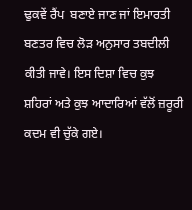ਢੁਕਵੇਂ ਰੈਂਪ  ਬਣਾਏ ਜਾਣ ਜਾਂ ਇਮਾਰਤੀ ਬਣਤਰ ਵਿਚ ਲੋੜ ਅਨੁਸਾਰ ਤਬਦੀਲੀ ਕੀਤੀ ਜਾਵੇ। ਇਸ ਦਿਸ਼ਾ ਵਿਚ ਕੁਝ ਸ਼ਹਿਰਾਂ ਅਤੇ ਕੁਝ ਆਦਾਰਿਆਂ ਵੱਲੋਂ ਜ਼ਰੂਰੀ ਕਦਮ ਵੀ ਚੁੱਕੇ ਗਏ।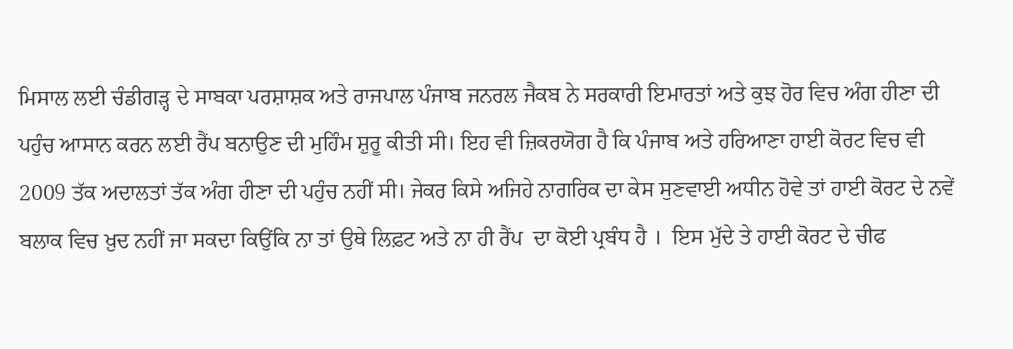ਮਿਸਾਲ ਲਈ ਚੰਡੀਗੜ੍ਹ ਦੇ ਸਾਬਕਾ ਪਰਸ਼ਾਸ਼ਕ ਅਤੇ ਰਾਜਪਾਲ ਪੰਜਾਬ ਜਨਰਲ ਜੈਕਬ ਨੇ ਸਰਕਾਰੀ ਇਮਾਰਤਾਂ ਅਤੇ ਕੁਝ ਹੋਰ ਵਿਚ ਅੰਗ ਹੀਣਾ ਦੀ ਪਹੁੰਚ ਆਸਾਨ ਕਰਨ ਲਈ ਰੈਂਪ ਬਨਾਉਣ ਦੀ ਮੁਹਿੰਮ ਸ਼ੁਰੂ ਕੀਤੀ ਸੀ। ਇਹ ਵੀ ਜ਼ਿਕਰਯੋਗ ਹੈ ਕਿ ਪੰਜਾਬ ਅਤੇ ਹਰਿਆਣਾ ਹਾਈ ਕੋਰਟ ਵਿਚ ਵੀ 2009 ਤੱਕ ਅਦਾਲਤਾਂ ਤੱਕ ਅੰਗ ਹੀਣਾ ਦੀ ਪਹੁੰਚ ਨਹੀਂ ਸੀ। ਜੇਕਰ ਕਿਸੇ ਅਜਿਹੇ ਨਾਗਰਿਕ ਦਾ ਕੇਸ ਸੁਣਵਾਈ ਅਧੀਨ ਹੋਵੇ ਤਾਂ ਹਾਈ ਕੋਰਟ ਦੇ ਨਵੇਂ ਬਲਾਕ ਵਿਚ ਖ਼ੁਦ ਨਹੀਂ ਜਾ ਸਕਦਾ ਕਿਉਂਕਿ ਨਾ ਤਾਂ ਉਥੇ ਲਿਫ਼ਟ ਅਤੇ ਨਾ ਹੀ ਰੈਂਪ  ਦਾ ਕੋਈ ਪ੍ਰਬੰਧ ਹੈ ।  ਇਸ ਮੁੱਦੇ ਤੇ ਹਾਈ ਕੋਰਟ ਦੇ ਚੀਫ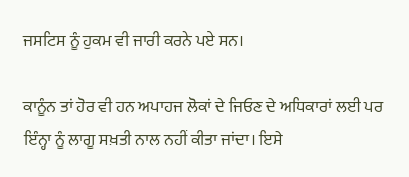ਜਸਟਿਸ ਨੂੰ ਹੁਕਮ ਵੀ ਜਾਰੀ ਕਰਨੇ ਪਏ ਸਨ।

ਕਾਨੂੰਨ ਤਾਂ ਹੋਰ ਵੀ ਹਨ ਅਪਾਹਜ ਲੋਕਾਂ ਦੇ ਜਿਓਣ ਦੇ ਅਧਿਕਾਰਾਂ ਲਈ ਪਰ ਇੰਨ੍ਹਾ ਨੂੰ ਲਾਗੂ ਸਖ਼ਤੀ ਨਾਲ ਨਹੀਂ ਕੀਤਾ ਜਾਂਦਾ। ਇਸੇ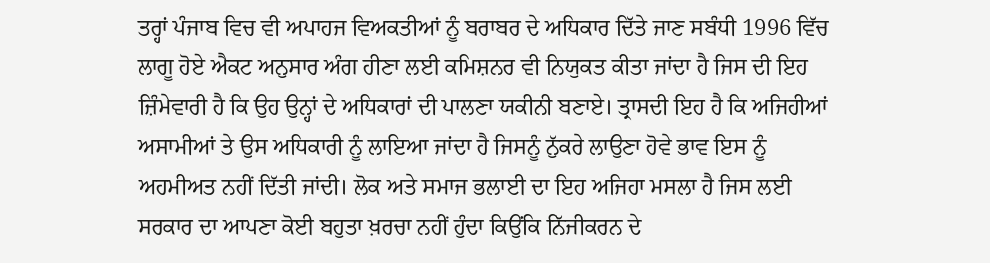ਤਰ੍ਹਾਂ ਪੰਜਾਬ ਵਿਚ ਵੀ ਅਪਾਹਜ ਵਿਅਕਤੀਆਂ ਨੂੰ ਬਰਾਬਰ ਦੇ ਅਧਿਕਾਰ ਦਿੱਤੇ ਜਾਣ ਸਬੰਧੀ 1996 ਵਿੱਚ ਲਾਗੂ ਹੋਏ ਐਕਟ ਅਨੁਸਾਰ ਅੰਗ ਹੀਣਾ ਲਈ ਕਮਿਸ਼ਨਰ ਵੀ ਨਿਯੁਕਤ ਕੀਤਾ ਜਾਂਦਾ ਹੈ ਜਿਸ ਦੀ ਇਹ ਜ਼ਿੰਮੇਵਾਰੀ ਹੈ ਕਿ ਉਹ ਉਨ੍ਹਾਂ ਦੇ ਅਧਿਕਾਰਾਂ ਦੀ ਪਾਲਣਾ ਯਕੀਨੀ ਬਣਾਏ। ਤ੍ਰਾਸਦੀ ਇਹ ਹੈ ਕਿ ਅਜਿਹੀਆਂ ਅਸਾਮੀਆਂ ਤੇ ਉਸ ਅਧਿਕਾਰੀ ਨੂੰ ਲਾਇਆ ਜਾਂਦਾ ਹੈ ਜਿਸਨੂੰ ਨੁੱਕਰੇ ਲਾਉਣਾ ਹੋਵੇ ਭਾਵ ਇਸ ਨੂੰ ਅਹਮੀਅਤ ਨਹੀਂ ਦਿੱਤੀ ਜਾਂਦੀ। ਲੋਕ ਅਤੇ ਸਮਾਜ ਭਲਾਈ ਦਾ ਇਹ ਅਜਿਹਾ ਮਸਲਾ ਹੈ ਜਿਸ ਲਈ ਸਰਕਾਰ ਦਾ ਆਪਣਾ ਕੋਈ ਬਹੁਤਾ ਖ਼ਰਚਾ ਨਹੀਂ ਹੁੰਦਾ ਕਿਉਂਕਿ ਨਿੱਜੀਕਰਨ ਦੇ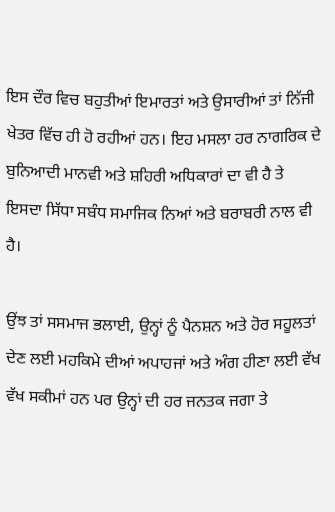ਇਸ ਦੌਰ ਵਿਚ ਬਹੁਤੀਆਂ ਇਮਾਰਤਾਂ ਅਤੇ ਉਸਾਰੀਆਂ ਤਾਂ ਨਿੱਜੀ ਖੇਤਰ ਵਿੱਚ ਹੀ ਹੋ ਰਹੀਆਂ ਹਨ। ਇਹ ਮਸਲਾ ਹਰ ਨਾਗਰਿਕ ਦੇ ਬੁਨਿਆਦੀ ਮਾਨਵੀ ਅਤੇ ਸ਼ਹਿਰੀ ਅਧਿਕਾਰਾਂ ਦਾ ਵੀ ਹੈ ਤੇ ਇਸਦਾ ਸਿੱਧਾ ਸਬੰਧ ਸਮਾਜਿਕ ਨਿਆਂ ਅਤੇ ਬਰਾਬਰੀ ਨਾਲ ਵੀ ਹੈ।

ਉਂਝ ਤਾਂ ਸਸਮਾਜ ਭਲਾਈ, ਉਨ੍ਹਾਂ ਨੂੰ ਪੈਨਸ਼ਨ ਅਤੇ ਹੋਰ ਸਹੂਲਤਾਂ ਦੇਣ ਲਈ ਮਹਕਿਮੇ ਦੀਆਂ ਅਪਾਹਜਾਂ ਅਤੇ ਅੰਗ ਹੀਣਾ ਲਈ ਵੱਖ ਵੱਖ ਸਕੀਮਾਂ ਹਨ ਪਰ ਉਨ੍ਹਾਂ ਦੀ ਹਰ ਜਨਤਕ ਜਗਾ ਤੇ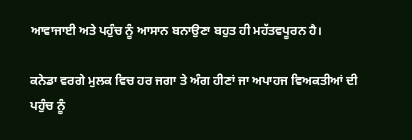ਆਵਾਜਾਈ ਅਤੇ ਪਹੁੰਚ ਨੂੰ ਆਸਾਨ ਬਨਾਉਣਾ ਬਹੁਤ ਹੀ ਮਹੱਤਵਪੂਰਨ ਹੈ।

ਕਨੇਡਾ ਵਰਗੇ ਮੁਲਕ ਵਿਚ ਹਰ ਜਗਾ ਤੇ ਅੰਗ ਹੀਣਾਂ ਜਾ ਅਪਾਹਜ ਵਿਅਕਤੀਆਂ ਦੀ ਪਹੁੰਚ ਨੂੰ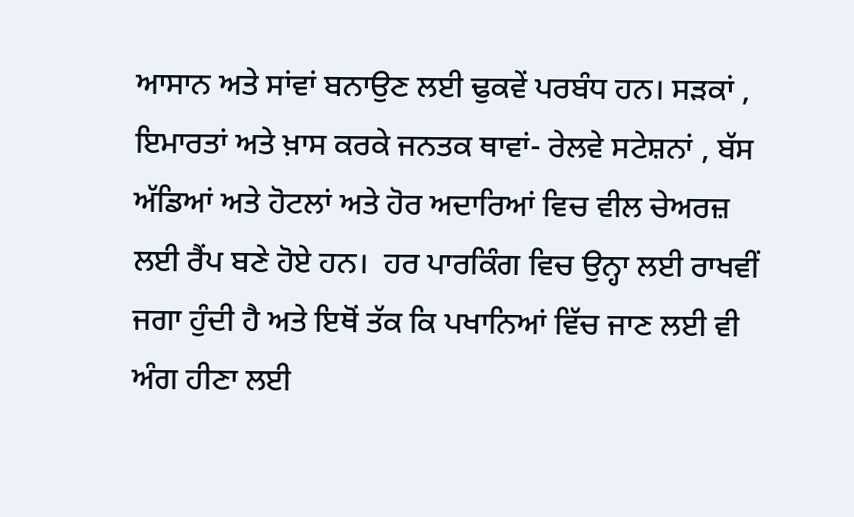ਆਸਾਨ ਅਤੇ ਸਾਂਵਾਂ ਬਨਾਉਣ ਲਈ ਢੁਕਵੇਂ ਪਰਬੰਧ ਹਨ। ਸੜਕਾਂ , ਇਮਾਰਤਾਂ ਅਤੇ ਖ਼ਾਸ ਕਰਕੇ ਜਨਤਕ ਥਾਵਾਂ- ਰੇਲਵੇ ਸਟੇਸ਼ਨਾਂ , ਬੱਸ ਅੱਡਿਆਂ ਅਤੇ ਹੋਟਲਾਂ ਅਤੇ ਹੋਰ ਅਦਾਰਿਆਂ ਵਿਚ ਵੀਲ ਚੇਅਰਜ਼ ਲਈ ਰੈਂਪ ਬਣੇ ਹੋਏ ਹਨ।  ਹਰ ਪਾਰਕਿੰਗ ਵਿਚ ਉਨ੍ਹਾ ਲਈ ਰਾਖਵੀਂ ਜਗਾ ਹੁੰਦੀ ਹੈ ਅਤੇ ਇਥੋਂ ਤੱਕ ਕਿ ਪਖਾਨਿਆਂ ਵਿੱਚ ਜਾਣ ਲਈ ਵੀ ਅੰਗ ਹੀਣਾ ਲਈ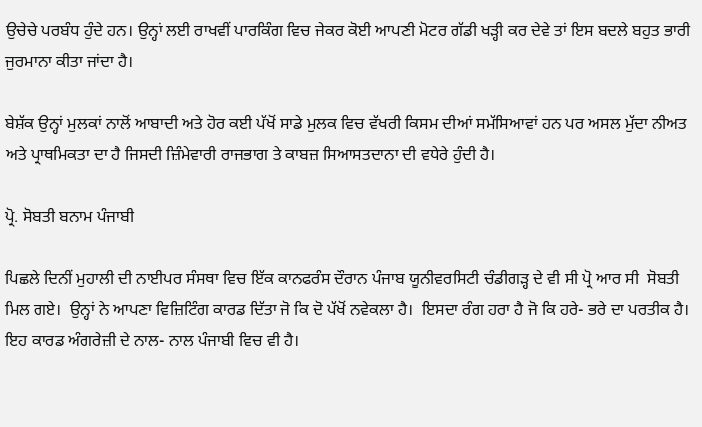ਉਚੇਚੇ ਪਰਬੰਧ ਹੁੰਦੇ ਹਨ। ਉਨ੍ਹਾਂ ਲਈ ਰਾਖਵੀਂ ਪਾਰਕਿੰਗ ਵਿਚ ਜੇਕਰ ਕੋਈ ਆਪਣੀ ਮੋਟਰ ਗੱਡੀ ਖੜ੍ਹੀ ਕਰ ਦੇਵੇ ਤਾਂ ਇਸ ਬਦਲੇ ਬਹੁਤ ਭਾਰੀ ਜੁਰਮਾਨਾ ਕੀਤਾ ਜਾਂਦਾ ਹੈ।

ਬੇਸ਼ੱਕ ਉਨ੍ਹਾਂ ਮੁਲਕਾਂ ਨਾਲੋਂ ਆਬਾਦੀ ਅਤੇ ਹੋਰ ਕਈ ਪੱਖੋਂ ਸਾਡੇ ਮੁਲਕ ਵਿਚ ਵੱਖਰੀ ਕਿਸਮ ਦੀਆਂ ਸਮੱਸਿਆਵਾਂ ਹਨ ਪਰ ਅਸਲ ਮੁੱਦਾ ਨੀਅਤ ਅਤੇ ਪ੍ਰਾਥਮਿਕਤਾ ਦਾ ਹੈ ਜਿਸਦੀ ਜ਼ਿੰਮੇਵਾਰੀ ਰਾਜਭਾਗ ਤੇ ਕਾਬਜ਼ ਸਿਆਸਤਦਾਨਾ ਦੀ ਵਧੇਰੇ ਹੁੰਦੀ ਹੈ।

ਪ੍ਰੋ. ਸੋਬਤੀ ਬਨਾਮ ਪੰਜਾਬੀ

ਪਿਛਲੇ ਦਿਨੀਂ ਮੁਹਾਲੀ ਦੀ ਨਾਈਪਰ ਸੰਸਥਾ ਵਿਚ ਇੱਕ ਕਾਨਫਰੰਸ ਦੌਰਾਨ ਪੰਜਾਬ ਯੂਨੀਵਰਸਿਟੀ ਚੰਡੀਗੜ੍ਹ ਦੇ ਵੀ ਸੀ ਪ੍ਰੋ ਆਰ ਸੀ  ਸੋਬਤੀ ਮਿਲ ਗਏ।  ਉਨ੍ਹਾਂ ਨੇ ਆਪਣਾ ਵਿਜ਼ਿਟਿੰਗ ਕਾਰਡ ਦਿੱਤਾ ਜੋ ਕਿ ਦੋ ਪੱਖੋਂ ਨਵੇਕਲਾ ਹੈ।  ਇਸਦਾ ਰੰਗ ਹਰਾ ਹੈ ਜੋ ਕਿ ਹਰੇ- ਭਰੇ ਦਾ ਪਰਤੀਕ ਹੈ। ਇਹ ਕਾਰਡ ਅੰਗਰੇਜ਼ੀ ਦੇ ਨਾਲ- ਨਾਲ ਪੰਜਾਬੀ ਵਿਚ ਵੀ ਹੈ।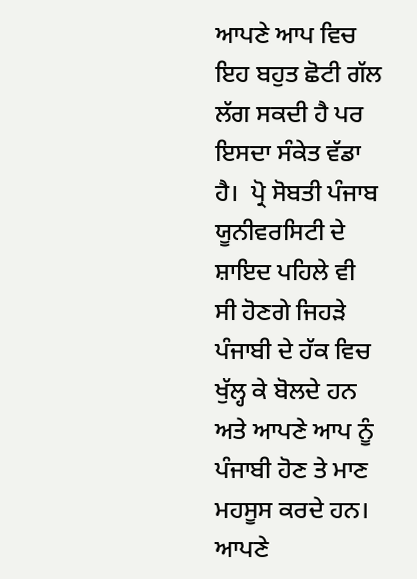ਆਪਣੇ ਆਪ ਵਿਚ ਇਹ ਬਹੁਤ ਛੋਟੀ ਗੱਲ ਲੱਗ ਸਕਦੀ ਹੈ ਪਰ ਇਸਦਾ ਸੰਕੇਤ ਵੱਡਾ ਹੈ।  ਪ੍ਰੋ ਸੋਬਤੀ ਪੰਜਾਬ ਯੂਨੀਵਰਸਿਟੀ ਦੇ ਸ਼ਾਇਦ ਪਹਿਲੇ ਵੀ ਸੀ ਹੋਣਗੇ ਜਿਹੜੇ ਪੰਜਾਬੀ ਦੇ ਹੱਕ ਵਿਚ ਖੁੱਲ੍ਹ ਕੇ ਬੋਲਦੇ ਹਨ ਅਤੇ ਆਪਣੇ ਆਪ ਨੂੰ ਪੰਜਾਬੀ ਹੋਣ ਤੇ ਮਾਣ ਮਹਸੂਸ ਕਰਦੇ ਹਨ। ਆਪਣੇ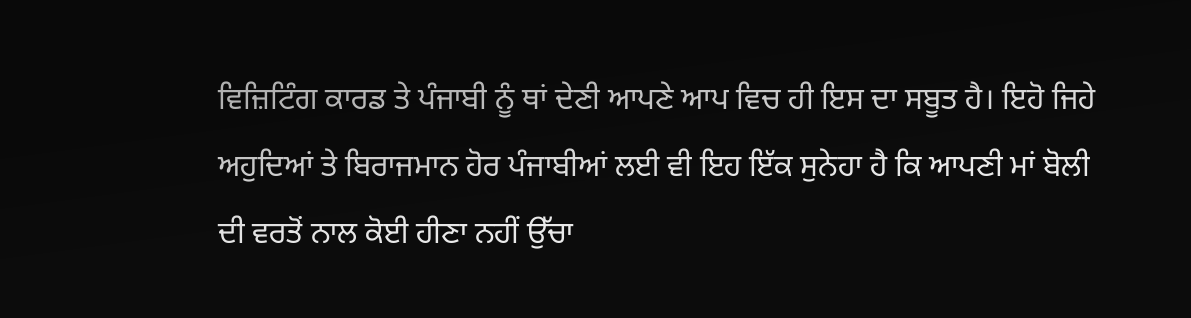ਵਿਜ਼ਿਟਿੰਗ ਕਾਰਡ ਤੇ ਪੰਜਾਬੀ ਨੂੰ ਥਾਂ ਦੇਣੀ ਆਪਣੇ ਆਪ ਵਿਚ ਹੀ ਇਸ ਦਾ ਸਬੂਤ ਹੈ। ਇਹੋ ਜਿਹੇ ਅਹੁਦਿਆਂ ਤੇ ਬਿਰਾਜਮਾਨ ਹੋਰ ਪੰਜਾਬੀਆਂ ਲਈ ਵੀ ਇਹ ਇੱਕ ਸੁਨੇਹਾ ਹੈ ਕਿ ਆਪਣੀ ਮਾਂ ਬੋਲੀ ਦੀ ਵਰਤੋਂ ਨਾਲ ਕੋਈ ਹੀਣਾ ਨਹੀਂ ਉੱਚਾ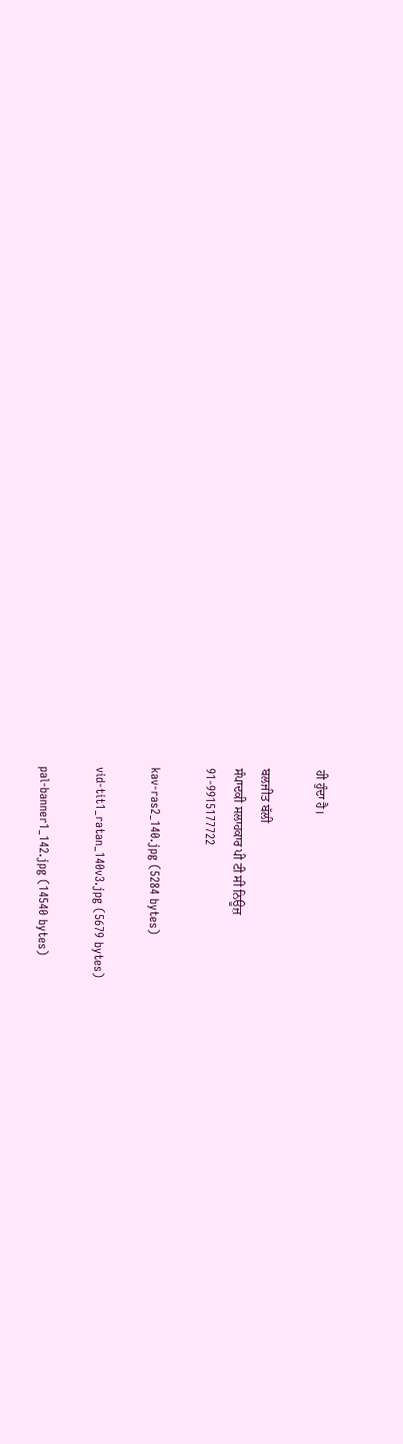ਹੀ ਹੁੰਦਾ ਹੈ।

ਬਲਜੀਤ ਬੱਲੀ
ਸੰਪਾਦਕੀ ਸਲਾਹਕਾਰ ਪੀ ਟੀ ਸੀ ਨਿਊਜ਼
91-9915177722

kav-ras2_140.jpg (5284 bytes)

vid-tit1_ratan_140v3.jpg (5679 bytes)

pal-banner1_142.jpg (14540 bytes)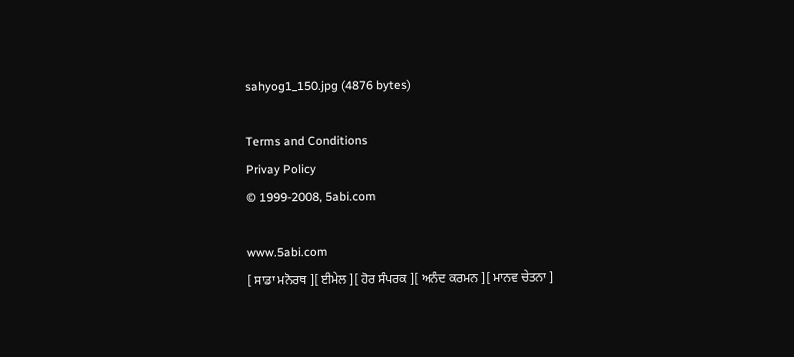sahyog1_150.jpg (4876 bytes)

Terms and Conditions
Privay Policy
© 1999-2008, 5abi.com

www.5abi.com
[ ਸਾਡਾ ਮਨੋਰਥ ][ ਈਮੇਲ ][ ਹੋਰ ਸੰਪਰਕ ][ ਅਨੰਦ ਕਰਮਨ ][ ਮਾਨਵ ਚੇਤਨਾ ]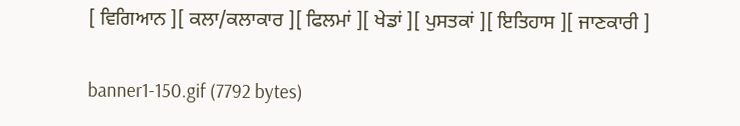[ ਵਿਗਿਆਨ ][ ਕਲਾ/ਕਲਾਕਾਰ ][ ਫਿਲਮਾਂ ][ ਖੇਡਾਂ ][ ਪੁਸਤਕਾਂ ][ ਇਤਿਹਾਸ ][ ਜਾਣਕਾਰੀ ]

banner1-150.gif (7792 bytes)